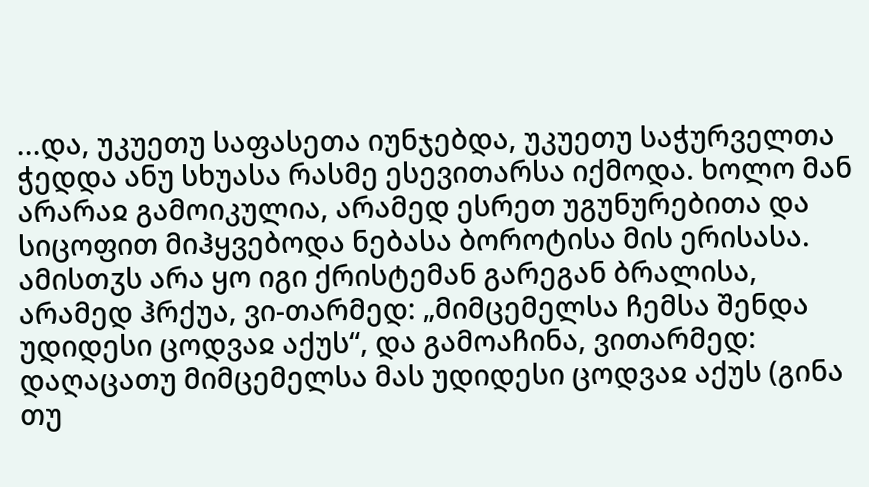...და, უკუეთუ საფასეთა იუნჯებდა, უკუეთუ საჭურველთა ჭედდა ანუ სხუასა რასმე ესევითარსა იქმოდა. ხოლო მან არარაჲ გამოიკულია, არამედ ესრეთ უგუნურებითა და სიცოფით მიჰყვებოდა ნებასა ბოროტისა მის ერისასა.
ამისთჳს არა ყო იგი ქრისტემან გარეგან ბრალისა, არამედ ჰრქუა, ვი-თარმედ: „მიმცემელსა ჩემსა შენდა უდიდესი ცოდვაჲ აქუს“, და გამოაჩინა, ვითარმედ: დაღაცათუ მიმცემელსა მას უდიდესი ცოდვაჲ აქუს (გინა თუ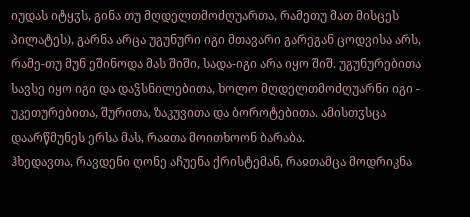იუდას იტყჳს, გინა თუ მღდელთმოძღუართა, რამეთუ მათ მისცეს პილატეს), გარნა არცა უგუნური იგი მთავარი გარეგან ცოდვისა არს, რამე-თუ მუნ ეშინოდა მას შიში, სადა-იგი არა იყო შიშ. უგუნურებითა სავსე იყო იგი და დაჴსნილებითა, ხოლო მღდელთმოძღუარნი იგი - უკეთურებითა, შურითა, ზაკუვითა და ბოროტებითა. ამისთჳსცა დაარწმუნეს ერსა მას, რაჲთა მოითხოონ ბარაბა.
ჰხედავთა, რავდენი ღონე აჩუენა ქრისტემან, რაჲთამცა მოდრიკნა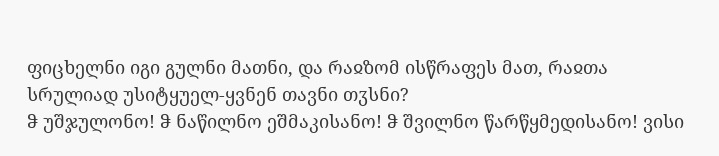ფიცხელნი იგი გულნი მათნი, და რაჲზომ ისწრაფეს მათ, რაჲთა სრულიად უსიტყუელ-ყვნენ თავნი თჳსნი?
ჵ უშჯულონო! ჵ ნაწილნო ეშმაკისანო! ჵ შვილნო წარწყმედისანო! ვისი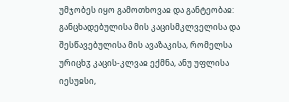უმჯობეს იყო გამოთხოვაჲ და განტეობაჲ: განცხადებულისა მის კაცისმკლველისა და შესწავებულისა მის ავაზაკისა, რომელსა ურიცხჳ კაცის-კლვაჲ ექმნა, ანუ უფლისა იესუჲსი,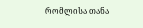რომლისა თანა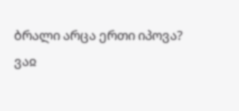ბრალი არცა ერთი იპოვა?
ვაჲ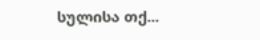სულისა თქ...